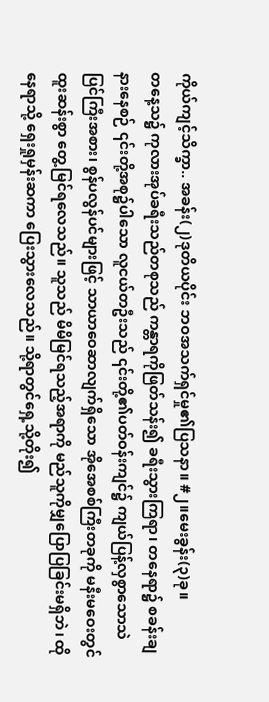ကိုယ်ကျင့်သိက္ခာ.. အခန်း(၂)ဒုတိယပိုင်း ဘဝအသက်ရှင်မှု၏ပြသနာ။ #၂။မေးခွန်း(၃)ခု။
တနေ့သ၌ ကုလားအုပ်ခရီးသည်တစုသည် ကန္တာရကိုဖြတ်သန်း၍ ခရီးသွားကြရာ၊ တနေရာ၌ စခန်းချနားနေစဉ် ၎င်းတို့အစု၌ပါသော လူငယ်တဦးသည် ၎င်းတို့၏ပတ်ဝန်းကျင်၌ ကျယ်ပြန့်လှစွာသောသဲပြင်ကြီးအစား၊ စွန်ပလွန်ပင်များဖြင့် သာယာဝေဆာလျက်ရှိသော အိုအေစစ်ကြီးတခုကို မနီးမဝေးတွင် ထူးဆန်းစွာ တွေ့မြင်ရလေသည်။ သူသည် မိမိမြင်ရသည့်အရာကို မည်သူကိုမျှပြောပြခြင်းမရှိဘဲ၊ ထိုနေရာသို့ ရှေးရှုမှန်းဆကာ ပြေးသွားလေသည်။ သို့ရာတွင်ရှေ့သို့တိုး၍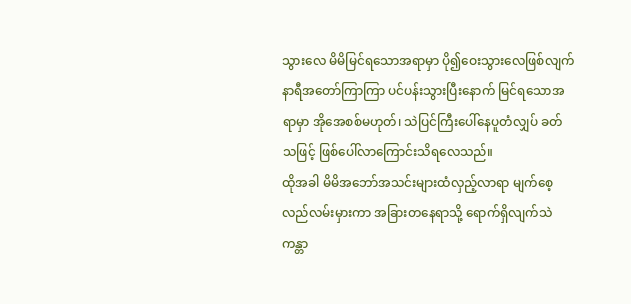သွားလေ မိမိမြင်ရသောအရာမှာ ပို၍ဝေးသွားလေဖြစ်လျက် နာရီအတော်ကြာကြာ ပင်ပန်းသွားပြီးနောက် မြင်ရသောအရာမှာ အိုအေစစ်မဟုတ်၊ သဲပြင်ကြီးပေါ်နေပူတံလျှပ် ခတ်သဖြင့် ဖြစ်ပေါ်လာကြောင်းသိရလေသည်။
ထိုအခါ မိမိအဘော်အသင်းများထံလှည့်လာရာ မျက်စေ့လည်လမ်းမှားကာ အခြားတနေရာသို့ ရောက်ရှိလျက်သဲကန္တာ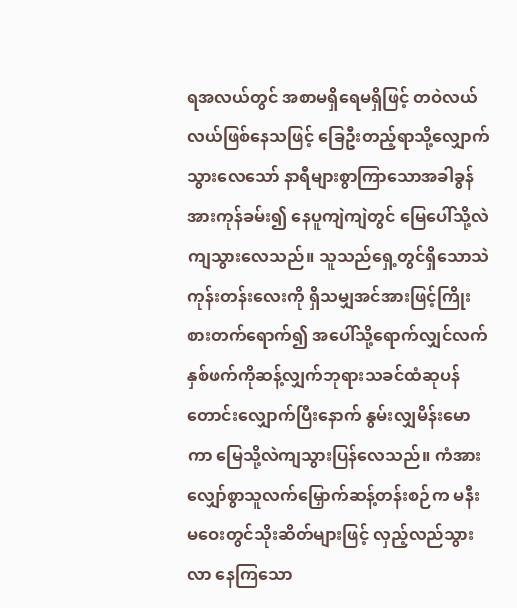ရအလယ်တွင် အစာမရှိရေမရှိဖြင့် တဝဲလယ်လယ်ဖြစ်နေသဖြင့် ခြေဦးတည့်ရာသို့လျှောက်သွားလေသော် နာရီများစွာကြာသောအခါခွန်အားကုန်ခမ်း၍ နေပူကျဲကျဲတွင် မြေပေါ်သို့လဲကျသွားလေသည်။ သူသည်ရှေ့တွင်ရှိသောသဲကုန်းတန်းလေးကို ရှိသမျှအင်အားဖြင့်ကြိုးစားတက်ရောက်၍ အပေါ်သို့ရောက်လျှင်လက်နှစ်ဖက်ကိုဆန့်လျှက်ဘုရားသခင်ထံဆုပန်တောင်းလျှောက်ပြီးနောက် နွမ်းလျှမိန်းမောကာ မြေသို့လဲကျသွားပြန်လေသည်။ ကံအားလျှော်စွာသူလက်မြှောက်ဆန့်တန်းစဉ်က မနီးမဝေးတွင်သိုးဆိတ်များဖြင့် လှည့်လည်သွားလာ နေကြသော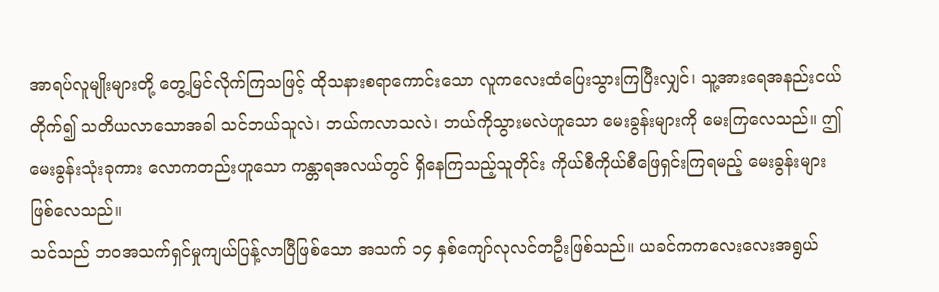အာရပ်လူမျိုးများတို့ တွေ့မြင်လိုက်ကြသဖြင့် ထိုသနားစရာကောင်းသော လူကလေးထံပြေးသွားကြပြီးလျှင်၊ သူ့အားရေအနည်းငယ်တိုက်၍ သတိယလာသောအခါ သင်ဘယ်သူလဲ၊ ဘယ်ကလာသလဲ၊ ဘယ်ကိုသွားမလဲဟူသော မေးခွန်းများကို မေးကြလေသည်။ ဤမေးခွန်းသုံးခုကား လောကတည်းဟူသော ကန္တာရအလယ်တွင် ရှိနေကြသည့်သူတိုင်း ကိုယ်စီကိုယ်စီဖြေရှင်းကြရမည့် မေးခွန်းများဖြစ်လေသည်။
သင်သည် ဘဝအသက်ရှင်မှုကျယ်ပြန့်လာပြီဖြစ်သော အသက် ၁၄ နှစ်ကျော်လုလင်တဦးဖြစ်သည်။ ယခင်ကကလေးလေးအရွယ်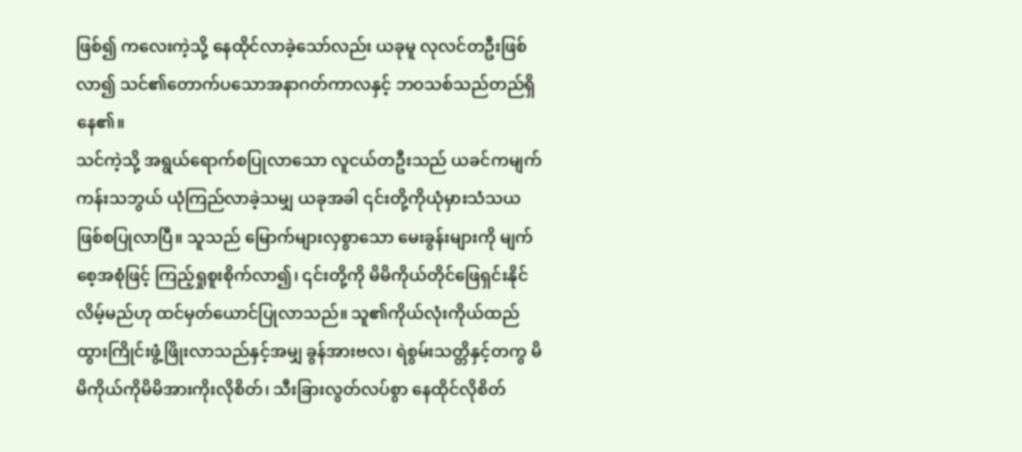ဖြစ်၍ ကလေးကဲ့သို့ နေထိုင်လာခဲ့သော်လည်း ယခုမူ လုလင်တဦးဖြစ်လာ၍ သင်၏တောက်ပသောအနာဂတ်ကာလနှင့် ဘဝသစ်သည်တည်ရှိနေ၏။
သင်ကဲ့သို့ အရွယ်ရောက်စပြုလာသော လူငယ်တဦးသည် ယခင်ကမျက်ကန်းသဘွယ် ယုံကြည်လာခဲ့သမျှ ယခုအခါ ၎င်းတို့ကိုယုံမှားသံသယ ဖြစ်စပြုလာပြီ။ သူသည် မြောက်များလှစွာသော မေးခွန်းများကို မျက်စေ့အစုံဖြင့် ကြည့်ရှုစူးစိုက်လာ၍၊ ၎င်းတို့ကို မိမိကိုယ်တိုင်ဖြေရှင်းနိုင်လိမ့်မည်ဟု ထင်မှတ်ယောင်ပြုလာသည်။ သူ၏ကိုယ်လုံးကိုယ်ထည် ထွားကြိုင်းဖွံ့ဖြိုးလာသည်နှင့်အမျှ ခွန်အားဗလ၊ ရဲစွမ်းသတ္တိနှင့်တကွ မိမိကိုယ်ကိုမိမိအားကိုးလိုစိတ်၊ သီးခြားလွတ်လပ်စွာ နေထိုင်လိုစိတ်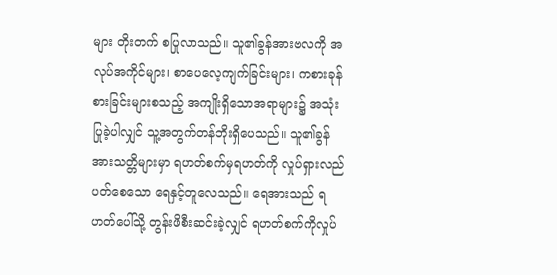များ တိုးတက် စပြုလာသည်။ သူ၏ခွန်အားဗလကို အလုပ်အကိုင်များ၊ စာပေလေ့ကျက်ခြင်းများ၊ ကစားခုန်စားခြင်းများစသည့် အကျိုးရှိသောအရာများ၌ အသုံးပြုခဲ့ပါလျှင် သူ့အတွက်တန်ဘိုးရှိပေသည်။ သူ၏ခွန်အားသတ္တိများမှာ ရဟတ်စက်မှရဟတ်ကို လှုပ်ရှားလည်ပတ်စေသော ရေနှင့်တူလေသည်။ ရေအားသည် ရဟတ်ပေါ်သို့ တွန်းဖိစီးဆင်းခဲ့လျှင် ရဟတ်စက်ကိုလှုပ်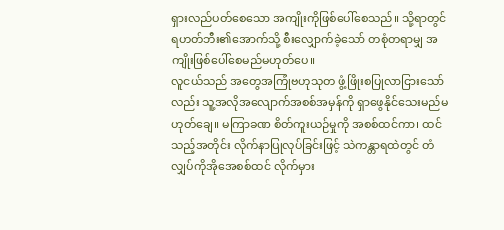ရှားလည်ပတ်စေသော အကျိုးကိုဖြစ်ပေါ်စေသည်။ သို့ရာတွင် ရဟတ်ဘီး၏အောက်သို့ စီးလျှောက်ခဲ့သော် တစုံတရာမျှ အကျိုးဖြစ်ပေါ်စေမည်မဟုတ်ပေ။
လူငယ်သည် အတွေအကြုံဗဟုသုတ ဖွံ့ဖြိုးစပြုလာငြားသော်လည်း သူ့အလိုအလျောက်အစစ်အမှန်ကို ရှာဖွေနိုင်သေးမည်မဟုတ်ချေ။ မကြာခဏ စိတ်ကူးယဉ်မှုကို အစစ်ထင်ကာ၊ ထင်သည့်အတိုင်း လိုက်နာပြုလုပ်ခြင်းဖြင့် သဲကန္တာရထဲတွင် တံလျှပ်ကိုအိုအေစစ်ထင် လိုက်မှား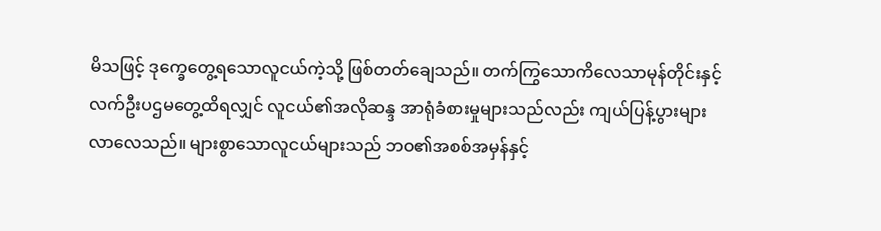မိသဖြင့် ဒုက္ခေတွေ့ရသောလူငယ်ကဲ့သို့ ဖြစ်တတ်ချေသည်။ တက်ကြွသောကိလေသာမုန်တိုင်းနှင့် လက်ဦးပဌမတွေ့ထိရလျှင် လူငယ်၏အလိုဆန္ဒ အာရုံခံစားမှုများသည်လည်း ကျယ်ပြန့်ပွားများလာလေသည်။ များစွာသောလူငယ်များသည် ဘဝ၏အစစ်အမှန်နှင့်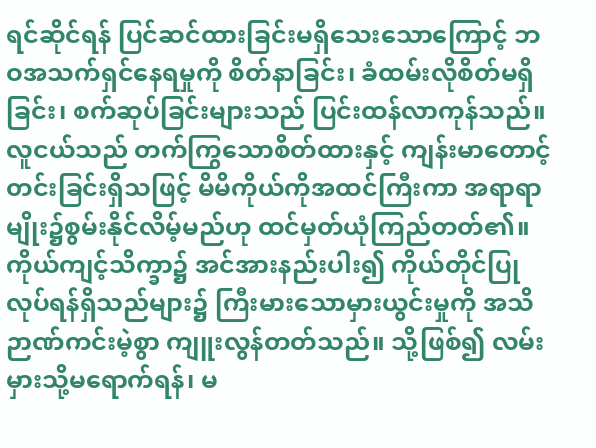ရင်ဆိုင်ရန် ပြင်ဆင်ထားခြင်းမရှိသေးသောကြောင့် ဘဝအသက်ရှင်နေရမှုကို စိတ်နာခြင်း၊ ခံထမ်းလိုစိတ်မရှိခြင်း၊ စက်ဆုပ်ခြင်းများသည် ပြင်းထန်လာကုန်သည်။
လူငယ်သည် တက်ကြွသောစိတ်ထားနှင့် ကျန်းမာတောင့်တင်းခြင်းရှိသဖြင့် မိမိကိုယ်ကိုအထင်ကြီးကာ အရာရာမျိုး၌စွမ်းနိုင်လိမ့်မည်ဟု ထင်မှတ်ယုံကြည်တတ်၏။ ကိုယ်ကျင့်သိက္ခာ၌ အင်အားနည်းပါး၍ ကိုယ်တိုင်ပြုလုပ်ရန်ရှိသည်များ၌ ကြီးမားသောမှားယွင်းမှုကို အသိဉာဏ်ကင်းမဲ့စွာ ကျူးလွန်တတ်သည်။ သို့ဖြစ်၍ လမ်းမှားသို့မရောက်ရန်၊ မ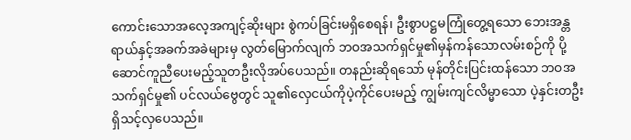ကောင်းသောအလေ့အကျင့်ဆိုးများ စွဲကပ်ခြင်းမရှိစေရန်၊ ဦးစွာပဋ္ဌမကြုံတွေ့ရသော ဘေးအန္တရာယ်နှင့်အခက်အခဲများမှ လွတ်မြောက်လျက် ဘဝအသက်ရှင်မှု၏မှန်ကန်သောလမ်းစဉ်ကို ပို့ဆောင်ကူညီပေးမည့်သူတဦးလိုအပ်ပေသည်။ တနည်းဆိုရသော် မုန်တိုင်းပြင်းထန်သော ဘဝအသက်ရှင်မှု၏ ပင်လယ်ဗွေတွင် သူ၏လှေငယ်ကိုပဲ့ကိုင်ပေးမည့် ကျွမ်းကျင်လိမ္မာသော ပဲ့နှင်းတဦးရှိသင့်လှပေသည်။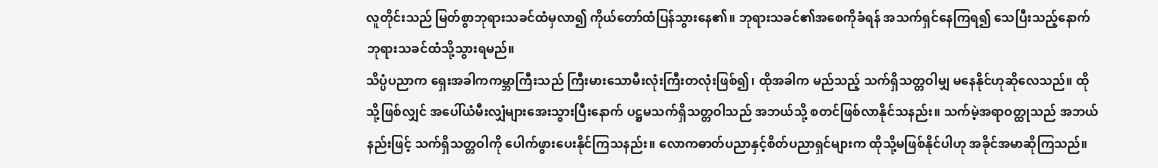လူတိုင်းသည် မြတ်စွာဘုရားသခင်ထံမှလာ၍ ကိုယ်တော်ထံပြန်သွားနေ၏။ ဘုရားသခင်၏အစေကိုခံရန် အသက်ရှင်နေကြရ၍ သေပြီးသည့်နောက်ဘုရားသခင်ထံသို့သွားရမည်။
သိပ္ပံပညာက ရှေးအခါကကမ္ဘာကြီးသည် ကြီးမားသောမီးလုံးကြီးတလုံးဖြစ်၍၊ ထိုအခါက မည်သည့် သက်ရှိသတ္တဝါမျှ မနေနိုင်ဟုဆိုလေသည်။ ထိုသို့ဖြစ်လျှင် အပေါ်ယံမီးလျှံများအေးသွားပြီးနောက် ပဋ္ဌမသက်ရှိသတ္တဝါသည် အဘယ်သို့ စတင်ဖြစ်လာနိုင်သနည်း။ သက်မဲ့အရာဝတ္ထုသည် အဘယ်နည်းဖြင့် သက်ရှိသတ္တဝါကို ပေါက်ဖွားပေးနိုင်ကြသနည်း။ လောကဓာတ်ပညာနှင့်စိတ်ပညာရှင်များက ထိုသို့မဖြစ်နိုင်ပါဟု အခိုင်အမာဆိုကြသည်။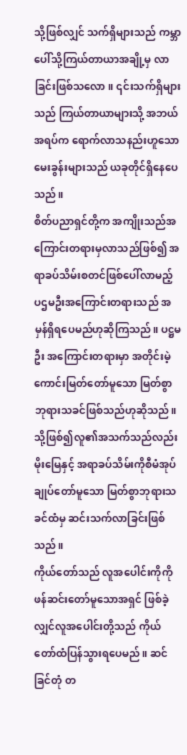သို့ဖြစ်လျှင် သက်ရှိများသည် ကမ္ဘာပေါ်သို့ကြယ်တာယာအချို့မှ လာခြင်းဖြစ်သလော။ ၎င်းသက်ရှိများသည် ကြယ်တာယာများသို့ အဘယ်အရပ်က ရောက်လာသနည်းဟူသော မေးခွန်းများသည် ယခုတိုင်ရှိနေပေသည်။
စိတ်ပညာရှင်တို့က အကျိုးသည်အကြောင်းတရားမှလာသည်ဖြစ်၍ အရာခပ်သိမ်းစတင်ဖြစ်ပေါ်လာမည့် ပဌမဦးအကြောင်းတရားသည် အမှန်ရှိရပေမည်ဟုဆိုကြသည်။ ပဋ္ဌမဦး အကြောင်းတရားမှာ အတိုင်းမဲ့ ကောင်းမြတ်တော်မူသော မြတ်စွာဘုရားသခင်ဖြစ်သည်ဟုဆိုသည်။ သို့ဖြစ်၍လူ၏အသက်သည်လည်း မိုးမြေနှင့် အရာခပ်သိမ်းကိုစီမံအုပ်ချုပ်တော်မူသော မြတ်စွာဘုရားသခင်ထံမှ ဆင်းသက်လာခြင်းဖြစ်သည်။
ကိုယ်တော်သည် လူအပေါင်းကိုကို ဖန်ဆင်းတော်မူသောအရှင် ဖြစ်ခဲ့လျှင်လူအပေါင်းတို့သည် ကိုယ်တော်ထံပြန်သွားရပေမည်။ ဆင်ခြင်တုံ တ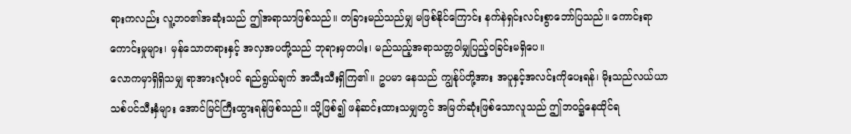ရားကလည်း လူ့ဘဝ၏အဆုံးသည် ဤအရာသာဖြစ်သည်။ တခြားမည်သည်မျှ မဖြစ်နိုင်ကြောင်း နက်နဲရှင်းလင်းစွာဘော်ပြသည်။ ကောင်းရာကောင်းမှုများ၊ မှန်သောတရားနှင့် အလှအပတို့သည် ဘုရားမှတပါး၊ မည်သည့်အရာသတ္တဝါမျှပြည့်ဝခြင်းမရှိပေ။
လောကမှာရှိရှိသမျှ ရာအားလုံးပင် ရည်ရွယ်ချက် အသီးသီးရှိကြ၏။ ဥပမာ နေသည် ကျွန်ုပ်တို့အား အပူနှင့်အလင်းကိုပေးရန်၊ မိုးသည်လယ်ယာသစ်ပင်သီးနှံများ အောင်မြင်ကြီးထွားရန်ဖြစ်သည်။ သို့ဖြစ်၍ ဖန်ဆင်းထားသမျှတွင် အမြတ်ဆုံးဖြစ်သောလူသည် ဤဘဝ၌နေထိုင်ရ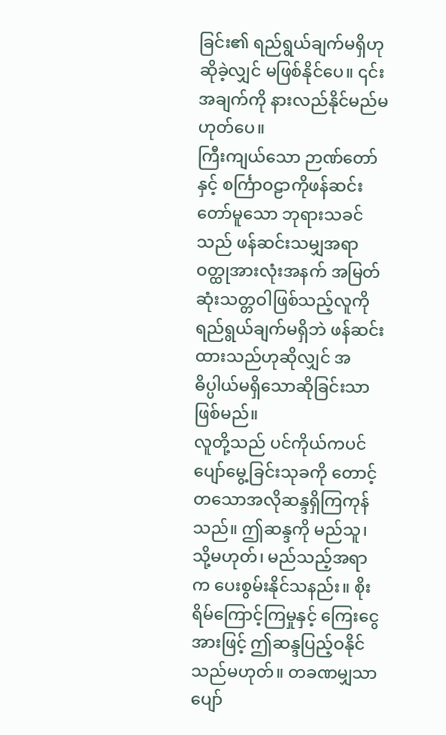ခြင်း၏ ရည်ရွယ်ချက်မရှိဟု ဆိုခဲ့လျှင် မဖြစ်နိုင်ပေ။ ၎င်းအချက်ကို နားလည်နိုင်မည်မဟုတ်ပေ။
ကြီးကျယ်သော ဉာဏ်တော်နှင့် စင်္ကြာဝဠာကိုဖန်ဆင်းတော်မူသော ဘုရားသခင်သည် ဖန်ဆင်းသမျှအရာဝတ္ထုအားလုံးအနက် အမြတ်ဆုံးသတ္တဝါဖြစ်သည့်လူကို ရည်ရွယ်ချက်မရှိဘဲ ဖန်ဆင်းထားသည်ဟုဆိုလျှင် အဓိပ္ပါယ်မရှိသောဆိုခြင်းသာဖြစ်မည်။
လူတို့သည် ပင်ကိုယ်ကပင်ပျော်မွေ့ခြင်းသုခကို တောင့်တသောအလိုဆန္ဒရှိကြကုန်သည်။ ဤဆန္ဒကို မည်သူ၊ သို့မဟုတ်၊ မည်သည့်အရာက ပေးစွမ်းနိုင်သနည်း။ စိုးရိမ်ကြောင့်ကြမှုနှင့် ကြေးငွေအားဖြင့် ဤဆန္ဒပြည့်ဝနိုင်သည်မဟုတ်။ တခဏမျှသာပျော်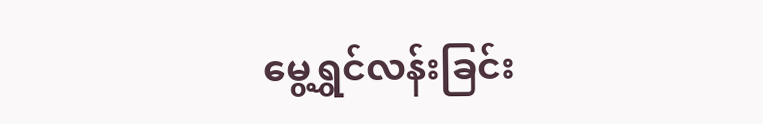မွေ့ရွှင်လန်းခြင်း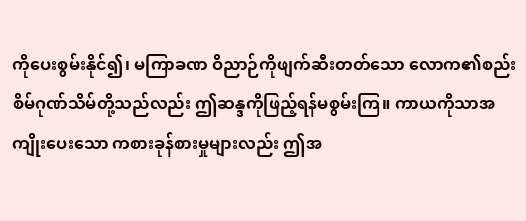ကိုပေးစွမ်းနိုင်၍၊ မကြာခဏ ဝိညာဉ်ကိုဖျက်ဆီးတတ်သော လောက၏စည်းစိမ်ဂုဏ်သိမ်တို့သည်လည်း ဤဆန္ဒကိုဖြည့်ရန်မစွမ်းကြ။ ကာယကိုသာအကျိုးပေးသော ကစားခုန်စားမှုများလည်း ဤအ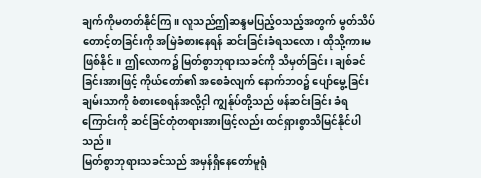ချက်ကိုမတတ်နိုင်ကြ။ လူသည်ဤဆန္ဒမပြည့်ဝသည့်အတွက် မွတ်သိပ်တောင့်တခြင်းကို အမြဲခံစားနေရန် ဆင်းခြင်းခံရသလော၊ ထိုသို့ကားမဖြစ်နိုင်။ ဤလောက၌ မြတ်စွာဘုရားသခင်ကို သိမှတ်ခြင်း၊ ချစ်ခင်ခြင်းအားဖြင့် ကိုယ်တော်၏ အစေခံလျက် နောက်ဘဝ၌ ပျော်မွေ့ခြင်းချမ်းသာကို စံစားစေရန်အလို့ငှါ ကျွန်ုပ်တို့သည် ဖန်ဆင်းခြင်း ခံရကြောင်းကို ဆင်ခြင်တုံတရားအားဖြင့်လည်း ထင်ရှားစွာသိမြင်နိုင်ပါသည်။
မြတ်စွာဘုရားသခင်သည် အမှန်ရှိနေတော်မူရုံ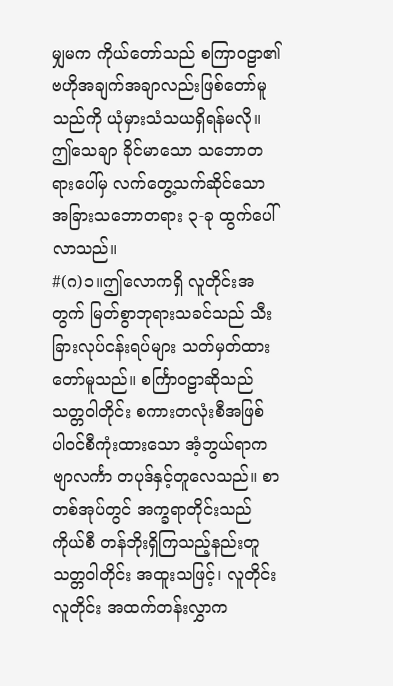မျှမက ကိုယ်တော်သည် စကြာဝဠာ၏ ဗဟိုအချက်အချာလည်းဖြစ်တော်မူသည်ကို ယုံမှားသံသယရှိရန်မလို။ ဤသေချာ ခိုင်မာသော သဘောတရားပေါ်မှ လက်တွေ့သက်ဆိုင်သော အခြားသဘောတရား ၃-ခု ထွက်ပေါ်လာသည်။
#(ဂ)၁။ဤလောကရှိ လူတိုင်းအတွက် မြတ်စွာဘုရားသခင်သည် သီးခြားလုပ်ငန်းရပ်များ သတ်မှတ်ထားတော်မူသည်။ စင်္ကြာဝဠာဆိုသည် သတ္တဝါတိုင်း စကားတလုံးစီအဖြစ် ပါဝင်စီကုံးထားသော အံ့ဘွယ်ရာကဗျာလင်္ကာ တပုဒ်နှင့်တူလေသည်။ စာတစ်အုပ်တွင် အက္ခရာတိုင်းသည် ကိုယ်စီ တန်ဘိုးရှိကြသည့်နည်းတူ သတ္တဝါတိုင်း အထူးသဖြင့်၊ လူတိုင်းလူတိုင်း အထက်တန်းလွှာက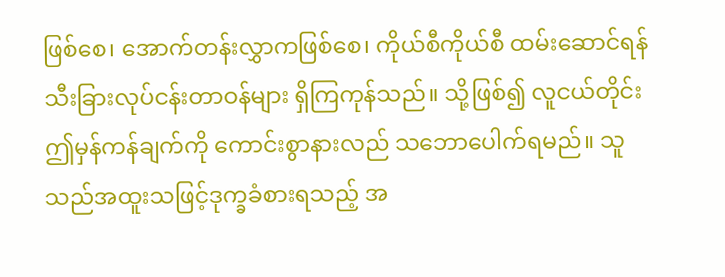ဖြစ်စေ၊ အောက်တန်းလွှာကဖြစ်စေ၊ ကိုယ်စီကိုယ်စီ ထမ်းဆောင်ရန် သီးခြားလုပ်ငန်းတာဝန်များ ရှိကြကုန်သည်။ သို့ဖြစ်၍ လူငယ်တိုင်း ဤမှန်ကန်ချက်ကို ကောင်းစွာနားလည် သဘောပေါက်ရမည်။ သူသည်အထူးသဖြင့်ဒုက္ခခံစားရသည့် အ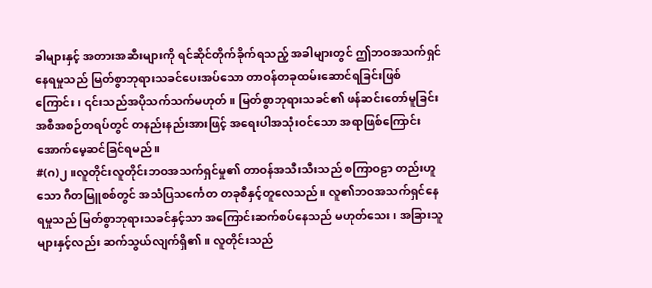ခါများနှင့် အတားအဆီးများကို ရင်ဆိုင်တိုက်ခိုက်ရသည့် အခါများတွင် ဤဘဝအသက်ရှင်နေရမှုသည် မြတ်စွာဘုရားသခင်ပေးအပ်သော တာဝန်တခုထမ်းဆောင်ရခြင်းဖြစ်ကြောင်း၊ ၎င်းသည်အပိုသက်သက်မဟုတ်။ မြတ်စွာဘုရားသခင်၏ ဖန်ဆင်းတော်မူခြင်း အစီအစဉ်တရပ်တွင် တနည်းနည်းအားဖြင့် အရေးပါအသုံးဝင်သော အရာဖြစ်ကြောင်း အောက်မေ့ဆင်ခြင်ရမည်။
#(ဂ)၂။လူတိုင်းလူတိုင်းဘဝအသက်ရှင်မှု၏ တာဝန်အသီးသီးသည် စကြာဝဠာ တည်းဟူသော ဂီတမြူစစ်တွင် အသံပြသင်္ကေတ တခုစီနှင့်တူလေသည်။ လူ၏ဘဝအသက်ရှင်နေရမှုသည် မြတ်စွာဘုရားသခင်နှင့်သာ အကြောင်းဆက်စပ်နေသည် မဟုတ်သေး၊ အခြားသူများနှင့်လည်း ဆက်သွယ်လျက်ရှိ၏။ လူတိုင်းသည်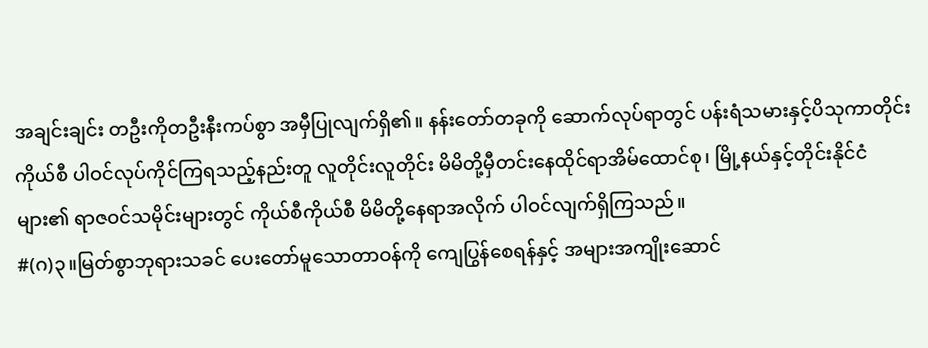အချင်းချင်း တဦးကိုတဦးနီးကပ်စွာ အမှီပြုလျက်ရှိ၏။ နန်းတော်တခုကို ဆောက်လုပ်ရာတွင် ပန်းရံသမားနှင့်ပိသုကာတိုင်း ကိုယ်စီ ပါဝင်လုပ်ကိုင်ကြရသည့်နည်းတူ လူတိုင်းလူတိုင်း မိမိတို့မှီတင်းနေထိုင်ရာအိမ်ထောင်စု၊ မြို့နယ်နှင့်တိုင်းနိုင်ငံများ၏ ရာဇဝင်သမိုင်းများတွင် ကိုယ်စီကိုယ်စီ မိမိတို့နေရာအလိုက် ပါဝင်လျက်ရှိကြသည်။
#(ဂ)၃။မြတ်စွာဘုရားသခင် ပေးတော်မူသောတာဝန်ကို ကျေပြွန်စေရန်နှင့် အများအကျိုးဆောင်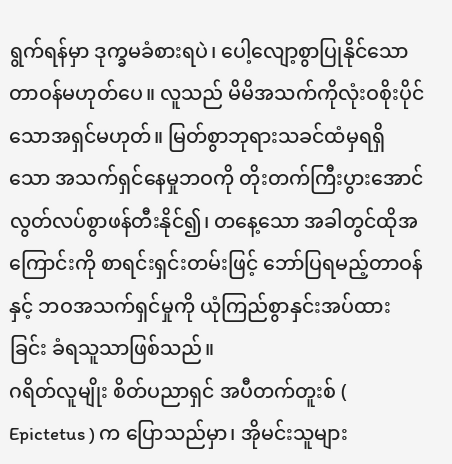ရွက်ရန်မှာ ဒုက္ခမခံစားရပဲ၊ ပေါ့လျော့စွာပြုနိုင်သောတာဝန်မဟုတ်ပေ။ လူသည် မိမိအသက်ကိုလုံးဝစိုးပိုင်သောအရှင်မဟုတ်။ မြတ်စွာဘုရားသခင်ထံမှရရှိသော အသက်ရှင်နေမှုဘဝကို တိုးတက်ကြီးပွားအောင် လွတ်လပ်စွာဖန်တီးနိုင်၍၊ တနေ့သော အခါတွင်ထိုအကြောင်းကို စာရင်းရှင်းတမ်းဖြင့် ဘော်ပြရမည့်တာဝန်နှင့် ဘဝအသက်ရှင်မှုကို ယုံကြည်စွာနှင်းအပ်ထားခြင်း ခံရသူသာဖြစ်သည်။
ဂရိတ်လူမျိုး စိတ်ပညာရှင် အပီတက်တူးစ် ( Epictetus ) က ပြောသည်မှာ၊ အိုမင်းသူများ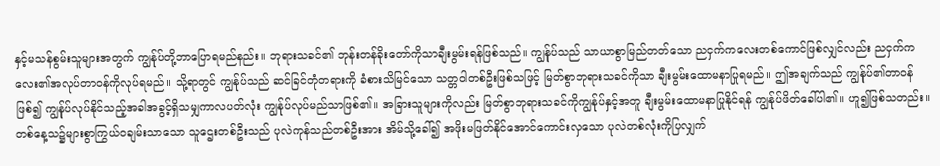နှင့်မသန်စွမ်းသူများအတွက် ကျွန်ုပ်တို့ဘာပြောရမည်နည်း။ ဘုရားသခင်၏ ဘုန်းတန်ခိုးတော်ကိုသာချီးမွမ်းရန်ဖြစ်သည်။ ကျွန်ုပ်သည် သာယာစွာမြည်တတ်သော ညငှက်ကလေးတစ်ကောင်ဖြစ်လျှင်လည်း ညငှက်ကလေး၏အလုပ်တာဝန်ကိုလုပ်ရမည်။ သို့ရာတွင် ကျွန်ုပ်သည် ဆင်ခြင်တုံတရားကို ခံစားသိမြင်သော သတ္တဝါတစ်ဦးဖြစ်သဖြင့် မြတ်စွာဘုရားသခင်ကိုသာ ချီးမွမ်းထောမနာပြုရမည်။ ဤအချက်သည် ကျွန်ုပ်၏တာဝန်ဖြစ်၍ ကျွန်ုပ်လုပ်နိုင်သည့်အခါအခွင့်ရှိသမျှကာလပတ်လုံး ကျွန်ုပ်လုပ်မည်သာဖြစ်၏။ အခြားသူများကိုလည်း မြတ်စွာဘုရားသခင်ကိုကျွန်ုပ်နှင့်အတူ ချီးမွမ်းထောမနာပြုနိုင်ရန် ကျွန်ုပ်ဖိတ်ခေါ်ပါ၏။ ဟူ၍ဖြစ်သတည်း။
တစ်နေ့သ၌များစွာကြွယ်ဝချမ်းသာသော သူဌေးတစ်ဦးသည် ပုလဲကုန်သည်တစ်ဦးအား အိမ်သို့ခေါ်၍ အဖိုးမဖြတ်နိုင်အောင်ကောင်းလှသော ပုလဲတစ်လုံးကိုပြလျှက်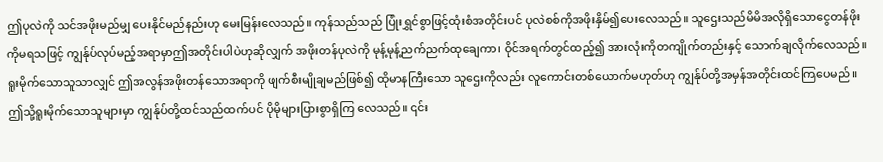ဤပုလဲကို သင်အဖိုးမည်မျှ ပေးနိုင်မည်နည်းဟု မေးမြန်းလေသည်။ ကုန်သည်သည် ပြုံးရွှင်စွာဖြင့်ထုံးစံအတိုင်းပင် ပုလဲစစ်ကိုအဖိုးနှိမ်၍ပေးလေသည်။ သူဌေးသည်မိမိအလိုရှိသောငွေတန်ဖိုးကိုမရသဖြင့် ကျွန်ုပ်လုပ်မည့်အရာမှာဤအတိုင်းပါပဲဟုဆိုလျှက် အဖိုးတန်ပုလဲကို မုန့်မုန့်ညက်ညက်ထုချေကာ၊ ဝိုင်အရက်တွင်ထည့်၍ အားလုံးကိုတကျိုက်တည်းနှင့် သောက်ချလိုက်လေသည်။
ရူးမိုက်သောသူသာလျှင် ဤအလွန်အဖိုးတန်သောအရာကို ဖျက်စီးမျိုချမည်ဖြစ်၍ ထိုမာနကြီးသော သူဌေးကိုလည်း လူကောင်းတစ်ယောက်မဟုတ်ဟု ကျွန်ုပ်တို့အမှန်အတိုင်းထင်ကြပေမည်။ ဤသို့ရူးမိုက်သောသူများမှာ ကျွန်ုပ်တို့ထင်သည်ထက်ပင် ပိုမိုများပြားစွာရှိကြ လေသည်။ ၎င်း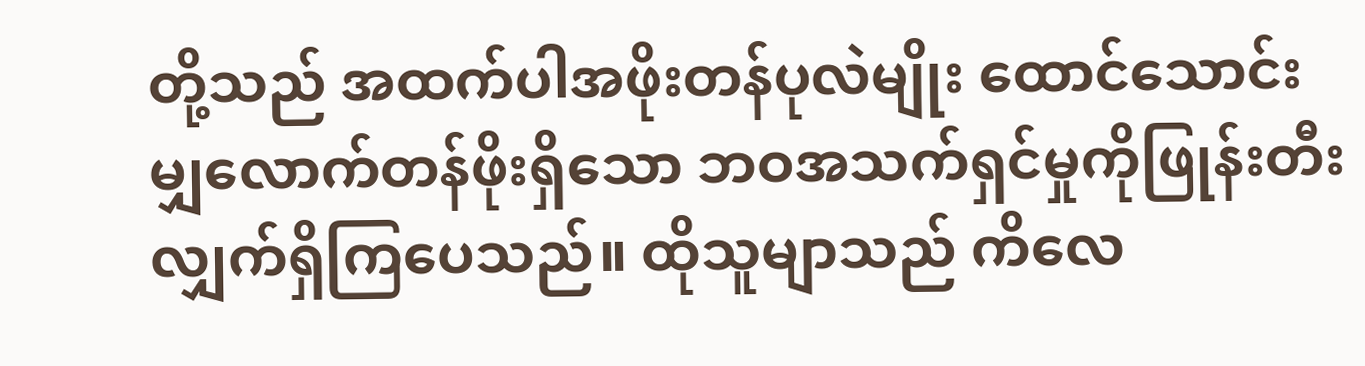တို့သည် အထက်ပါအဖိုးတန်ပုလဲမျိုး ထောင်သောင်းမျှလောက်တန်ဖိုးရှိသော ဘဝအသက်ရှင်မှုကိုဖြုန်းတီးလျှက်ရှိကြပေသည်။ ထိုသူမျာသည် ကိလေ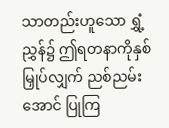သာတည်းဟူသော ရွှံ့ညွှန်၌ ဤရတနာကိုနှစ်မြှုပ်လျှက် ညစ်ညမ်းအောင် ပြုကြ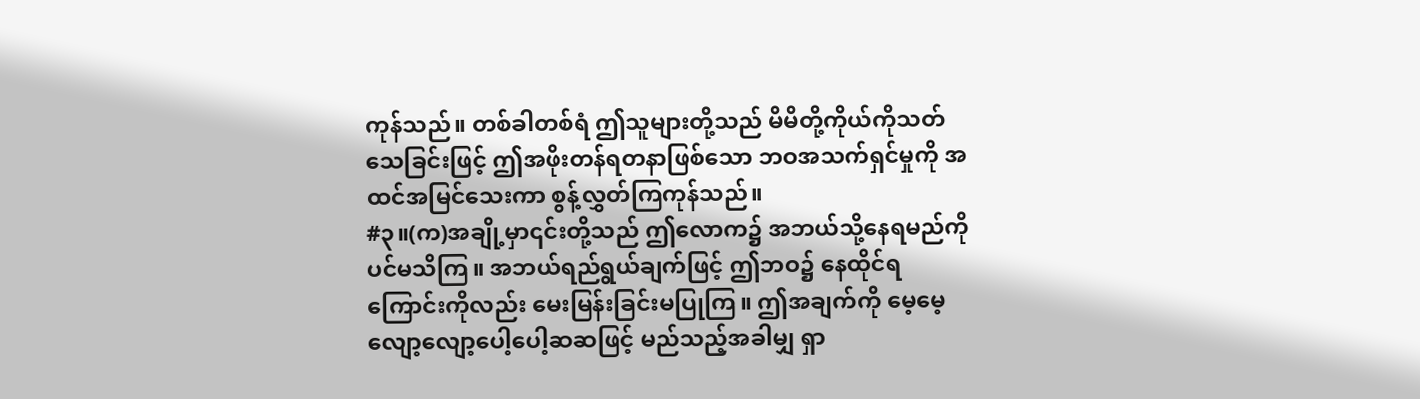ကုန်သည်။ တစ်ခါတစ်ရံ ဤသူများတို့သည် မိမိတို့ကိုယ်ကိုသတ်သေခြင်းဖြင့် ဤအဖိုးတန်ရတနာဖြစ်သော ဘဝအသက်ရှင်မှုကို အထင်အမြင်သေးကာ စွန့်လွှတ်ကြကုန်သည်။
#၃။(က)အချို့မှာ၎င်းတို့သည် ဤလောက၌ အဘယ်သို့နေရမည်ကိုပင်မသိကြ။ အဘယ်ရည်ရွယ်ချက်ဖြင့် ဤဘဝ၌ နေထိုင်ရကြောင်းကိုလည်း မေးမြန်းခြင်းမပြုကြ။ ဤအချက်ကို မေ့မေ့လျော့လျော့ပေါ့ပေါ့ဆဆဖြင့် မည်သည့်အခါမျှ ရှာ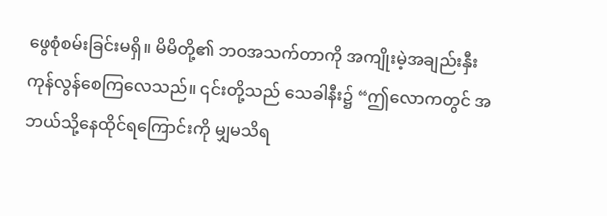ဖွေစုံစမ်းခြင်းမရှိ။ မိမိတို့၏ ဘဝအသက်တာကို အကျိုးမဲ့အချည်းနှီး ကုန်လွန်စေကြလေသည်။ ၎င်းတို့သည် သေခါနီး၌ “ဤလောကတွင် အဘယ်သို့နေထိုင်ရကြောင်းကို မျှမသိရ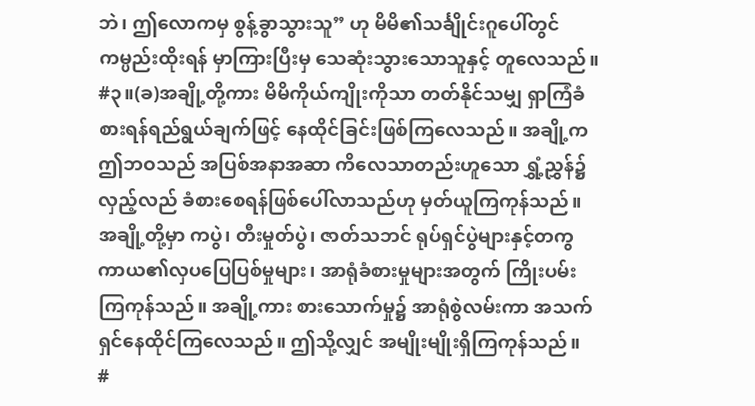ဘဲ၊ ဤလောကမှ စွန့်ခွာသွားသူ” ဟု မိမိ၏သင်္ချိုင်းဂူပေါ်တွင် ကမ္ပည်းထိုးရန် မှာကြားပြီးမှ သေဆုံးသွားသောသူနှင့် တူလေသည်။
#၃။(ခ)အချို့တို့ကား မိမိကိုယ်ကျိုးကိုသာ တတ်နိုင်သမျှ ရှာကြံခံစားရန်ရည်ရွယ်ချက်ဖြင့် နေထိုင်ခြင်းဖြစ်ကြလေသည်။ အချို့ကဤဘဝသည် အပြစ်အနာအဆာ ကိလေသာတည်းဟူသော ရွှံ့ညွှန်၌ လှည့်လည် ခံစားစေရန်ဖြစ်ပေါ်လာသည်ဟု မှတ်ယူကြကုန်သည်။ အချို့တို့မှာ ကပွဲ၊ တီးမှုတ်ပွဲ၊ ဇာတ်သဘင် ရုပ်ရှင်ပွဲများနှင့်တကွ ကာယ၏လှပပြေပြစ်မှုများ၊ အာရုံခံစားမှုများအတွက် ကြိုးပမ်းကြကုန်သည်။ အချို့ကား စားသောက်မှု၌ အာရုံစွဲလမ်းကာ အသက်ရှင်နေထိုင်ကြလေသည်။ ဤသို့လျှင် အမျိုးမျိုးရှိကြကုန်သည်။
#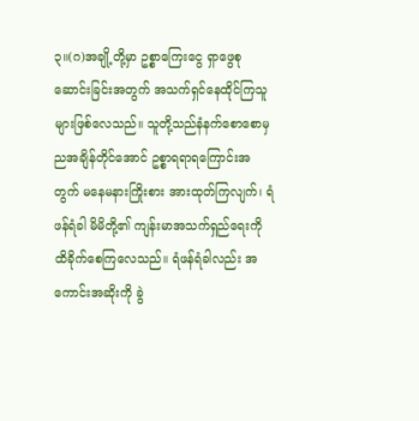၃။(ဂ)အချို့တို့မှာ ဥစ္စာကြေးငွေ ရှာဖွေစုဆောင်းခြင်းအတွက် အသက်ရှင်နေထိုင်ကြသူများဖြစ်လေသည်။ သူတို့သည်နံနက်စောစောမှ ညအချိန်တိုင်အောင် ဥစ္စာရရာရကြောင်းအတွက် မနေမနားကြိုးစား အားထုတ်ကြလျက်၊ ရံဖန်ရံခါ မိမိတို့၏ ကျန်းမာအသက်ရှည်ရေးကို ထိခိုက်စေကြလေသည်။ ရံဖန်ရံခါလည်း အကောင်းအဆိုးကို ခွဲ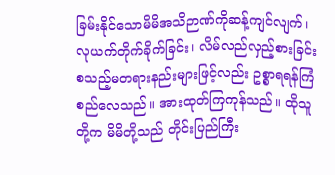ခြမ်းနိုင်သောမိမိအသိဉာဏ်ကိုဆန့်ကျင်လျက်၊ လုယက်တိုက်ခိုက်ခြင်း၊ လိမ်လည်လှည့်စားခြင်း စသည့်မတရားနည်းများဖြင့်လည်း ဥစ္စာရရန်ကြံစည်လေသည်။ အားထုတ်ကြကုန်သည်။ ထိုသူတို့က မိမိတို့သည် တိုင်းပြည်ကြီး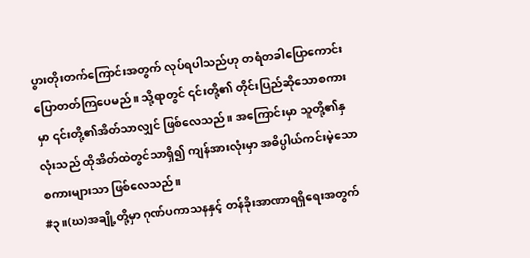ပွားတိုးတက်ကြောင်းအတွက် လုပ်ရပါသည်ဟု တရံတခါပြောကောင်း ပြောတတ်ကြပေမည်။ သို့ရာတွင် ၎င်းတို့၏ တိုင်းပြည်ဆိုသောစကားမှာ ၎င်းတို့၏အိတ်သာလျှင် ဖြစ်လေသည်။ အကြောင်းမှာ သူတို့၏နှလုံးသည် ထိုအိတ်ထဲတွင်သာရှိ၍ ကျန်အားလုံးမှာ အဓိပ္ပါယ်ကင်းမဲ့သော စကားများသာ ဖြစ်လေသည်။
#၃။(ဃ)အချို့တို့မှာ ဂုဏ်ပကာသနနှင့် တန်ခိုးအာဏာရရှိရေးအတွက်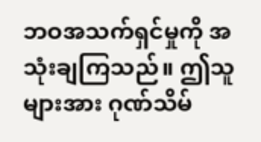ဘဝအသက်ရှင်မှုကို အသုံးချကြသည်။ ဤသူများအား ဂုဏ်သိမ်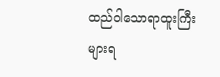ထည်ဝါသောရာထူးကြီးများရ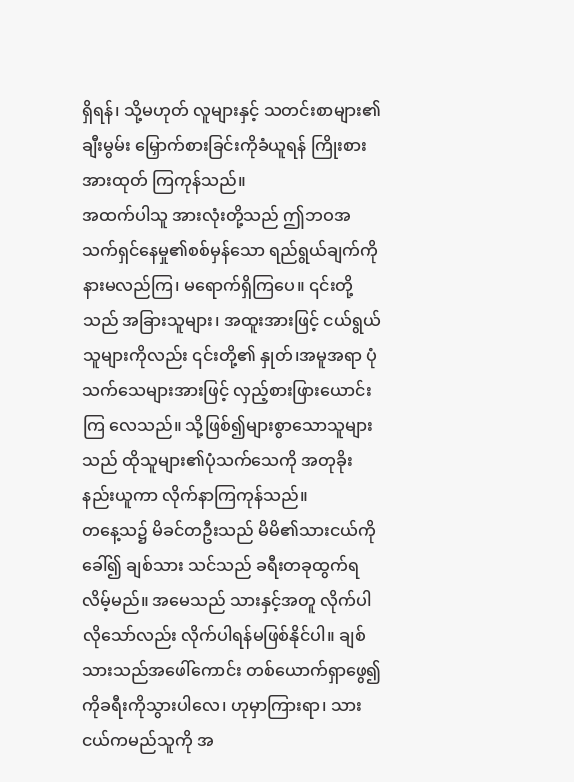ရှိရန်၊ သို့မဟုတ် လူများနှင့် သတင်းစာများ၏ ချီးမွမ်း မြှောက်စားခြင်းကိုခံယူရန် ကြိုးစားအားထုတ် ကြကုန်သည်။
အထက်ပါသူ အားလုံးတို့သည် ဤဘဝအသက်ရှင်နေမှု၏စစ်မှန်သော ရည်ရွယ်ချက်ကို နားမလည်ကြ၊ မရောက်ရှိကြပေ။ ၎င်းတို့သည် အခြားသူများ၊ အထူးအားဖြင့် ငယ်ရွယ်သူများကိုလည်း ၎င်းတို့၏ နှုတ်၊အမူအရာ ပုံသက်သေများအားဖြင့် လှည့်စားဖြားယောင်းကြ လေသည်။ သို့ဖြစ်၍များစွာသောသူများသည် ထိုသူများ၏ပုံသက်သေကို အတုခိုးနည်းယူကာ လိုက်နာကြကုန်သည်။
တနေ့သ၌ မိခင်တဦးသည် မိမိ၏သားငယ်ကိုခေါ်၍ ချစ်သား သင်သည် ခရီးတခုထွက်ရလိမ့်မည်။ အမေသည် သားနှင့်အတူ လိုက်ပါလိုသော်လည်း လိုက်ပါရန်မဖြစ်နိုင်ပါ။ ချစ်သားသည်အဖေါ်ကောင်း တစ်ယောက်ရှာဖွေ၍ ကိုခရီးကိုသွားပါလေ၊ ဟုမှာကြားရာ၊ သားငယ်ကမည်သူကို အ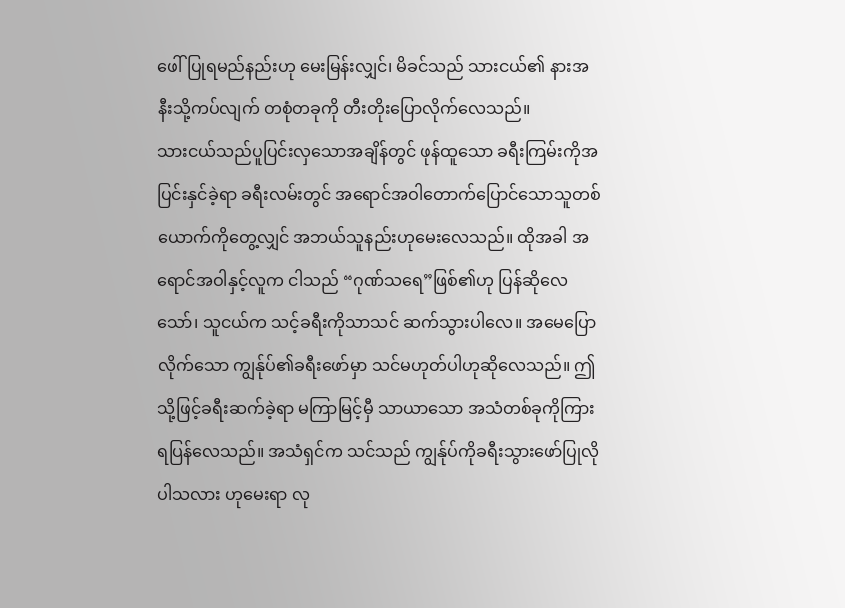ဖေါ်ပြုရမည်နည်းဟု မေးမြန်းလျှင်၊ မိခင်သည် သားငယ်၏ နားအနီးသို့ကပ်လျက် တစုံတခုကို တီးတိုးပြောလိုက်လေသည်။
သားငယ်သည်ပူပြင်းလှသောအချိန်တွင် ဖုန်ထူသော ခရီးကြမ်းကိုအပြင်းနှင်ခဲ့ရာ ခရီးလမ်းတွင် အရောင်အဝါတောက်ပြောင်သောသူတစ်ယောက်ကိုတွေ့လျှင် အဘယ်သူနည်းဟုမေးလေသည်။ ထိုအခါ အရောင်အဝါနှင့်လူက ငါသည် “ဂုဏ်သရေ”ဖြစ်၏ဟု ပြန်ဆိုလေသော်၊ သူငယ်က သင့်ခရီးကိုသာသင် ဆက်သွားပါလေ။ အမေပြောလိုက်သော ကျွန်ုပ်၏ခရီးဖော်မှာ သင်မဟုတ်ပါဟုဆိုလေသည်။ ဤသို့ဖြင့်ခရီးဆက်ခဲ့ရာ မကြာမြင့်မှီ သာယာသော အသံတစ်ခုကိုကြားရပြန်လေသည်။ အသံရှင်က သင်သည် ကျွန်ုပ်ကိုခရီးသွားဖော်ပြုလိုပါသလား ဟုမေးရာ လု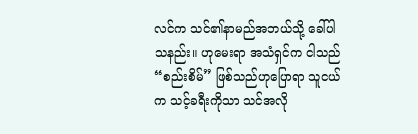လင်က သင်၏နာမည်အဘယ်သို့ ခေါ်ပါသနည်း။ ဟုမေးရာ အသံရှင်က ငါသည် “စည်းစိမ်” ဖြစ်သည်ဟုပြောရာ သူငယ်က သင့်ခရီးကိုသာ သင်အလို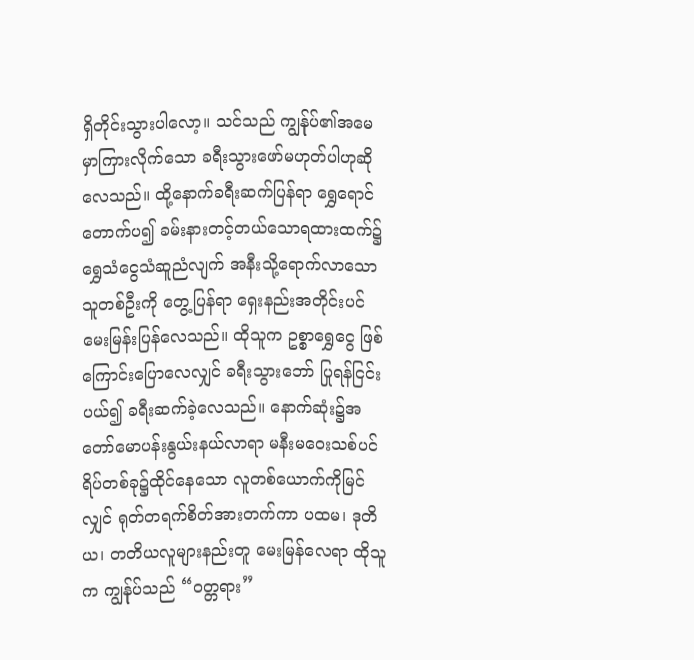ရှိတိုင်းသွားပါလော့။ သင်သည် ကျွန်ုပ်၏အမေမှာကြားလိုက်သော ခရီးသွားဖော်မဟုတ်ပါဟုဆိုလေသည်။ ထို့နောက်ခရီးဆက်ပြန်ရာ ရွှေရောင်တောက်ပ၍ ခမ်းနားတင့်တယ်သောရထားထက်၌ ရွှေသံငွေသံဆူညံလျက် အနီးသို့ရောက်လာသော သူတစ်ဦးကို တွေ့ပြန်ရာ ရှေးနည်းအတိုင်းပင် မေးမြန်းပြန်လေသည်။ ထိုသူက ဥစ္စာရွှေငွေ ဖြစ်ကြောင်းပြောလေလျှင် ခရီးသွားဘော် ပြုရန်ငြင်းပယ်၍ ခရီးဆက်ခဲ့လေသည်။ နောက်ဆုံး၌အတော်မောပန်းနွယ်းနယ်လာရာ မနီးမဝေးသစ်ပင်ရိပ်တစ်ခု၌ထိုင်နေသော လူတစ်ယောက်ကိုမြင်လျှင် ရုတ်တရက်စိတ်အားတက်ကာ ပထမ၊ ဒုတိယ၊ တတိယလူများနည်းတူ မေးမြန်လေရာ ထိုသူက ကျွန်ုပ်သည် “ဝတ္တရား”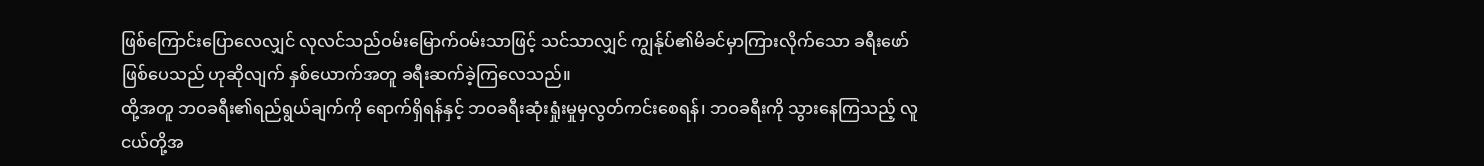ဖြစ်ကြောင်းပြောလေလျှင် လုလင်သည်ဝမ်းမြောက်ဝမ်းသာဖြင့် သင်သာလျှင် ကျွန်ုပ်၏မိခင်မှာကြားလိုက်သော ခရီးဖော်ဖြစ်ပေသည် ဟုဆိုလျက် နှစ်ယောက်အတူ ခရီးဆက်ခဲ့ကြလေသည်။
ထို့အတူ ဘဝခရီး၏ရည်ရွယ်ချက်ကို ရောက်ရှိရန်နှင့် ဘဝခရီးဆုံးရှုံးမှုမှလွတ်ကင်းစေရန်၊ ဘဝခရီးကို သွားနေကြသည့် လူငယ်တို့အ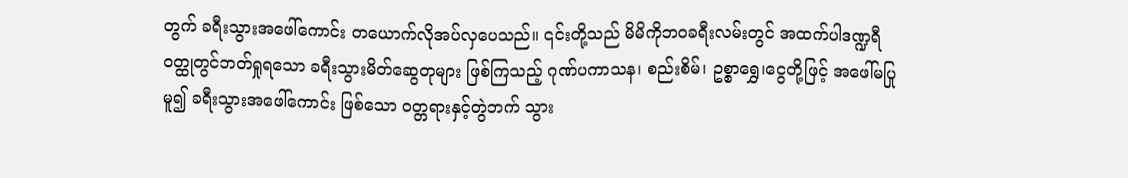တွက် ခရီးသွားအဖေါ်ကောင်း တယောက်လိုအပ်လှပေသည်။ ၎င်းတို့သည် မိမိကိုဘဝခရီးလမ်းတွင် အထက်ပါဒဏ္ဍရီ ဝတ္ထုတွင်ဘတ်ရှုရသော ခရီးသွားမိတ်ဆွေတုများ ဖြစ်ကြသည့် ဂုဏ်ပကာသန၊ စည်းစိမ်၊ ဥစ္စာရွှေ၊ငွေတို့ဖြင့် အဖေါ်မပြုမူ၍ ခရီးသွားအဖေါ်ကောင်း ဖြစ်သော ဝတ္တရားနှင့်တွဲဘက် သွား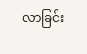လာခြင်း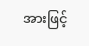အားဖြင့်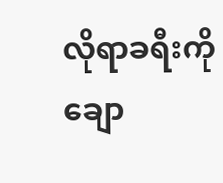လိုရာခရီးကို ချော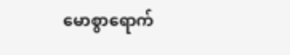မောစွာရောက်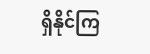ရှိနိုင်ကြ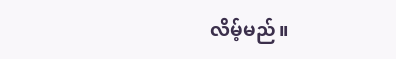လိမ့်မည်။